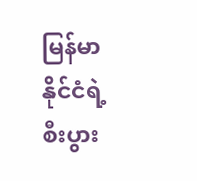မြန်မာနိုင်ငံရဲ့ စီးပွား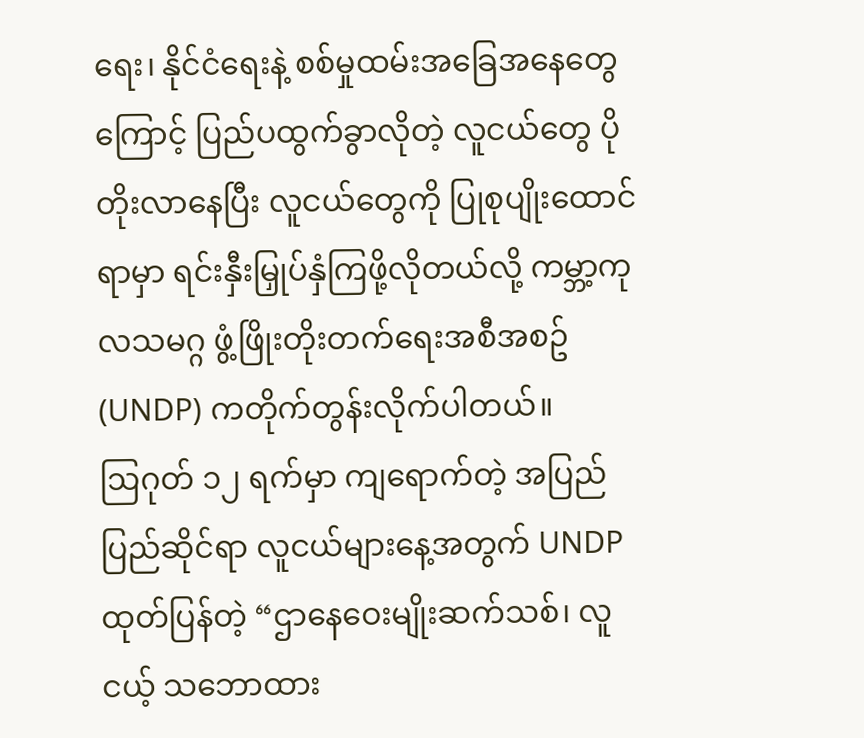ရေး၊ နိုင်ငံရေးနဲ့ စစ်မှုထမ်းအခြေအနေတွေကြောင့် ပြည်ပထွက်ခွာလိုတဲ့ လူငယ်တွေ ပိုတိုးလာနေပြီး လူငယ်တွေကို ပြုစုပျိုးထောင်ရာမှာ ရင်းနှီးမြှုပ်နှံကြဖို့လိုတယ်လို့ ကမ္ဘာ့ကုလသမဂ္ဂ ဖွံ့ဖြိုးတိုးတက်ရေးအစီအစဥ် (UNDP) ကတိုက်တွန်းလိုက်ပါတယ်။
ဩဂုတ် ၁၂ ရက်မှာ ကျရောက်တဲ့ အပြည်ပြည်ဆိုင်ရာ လူငယ်များနေ့အတွက် UNDP ထုတ်ပြန်တဲ့ “ဌာနေဝေးမျိုးဆက်သစ်၊ လူငယ့် သဘောထား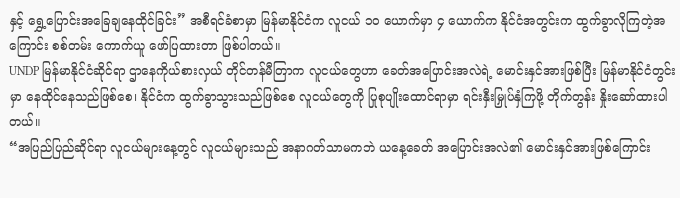နှင့် ရွှေ့ပြောင်းအခြေချနေထိုင်ခြင်း” အစီရင်ခံစာမှာ မြန်မာနိုင်ငံက လူငယ် ၁၀ ယောက်မှာ ၄ ယောက်က နိုင်ငံအတွင်းက ထွက်ခွာလိုကြတဲ့အကြောင်း စစ်တမ်း ကောက်ယူ ဖော်ပြထားတာ ဖြစ်ပါတယ်။
UNDP မြန်မာနိုင်ငံဆိုင်ရာ ဌာနေကိုယ်စားလှယ် တိုင်တန်မီတြာက လူငယ်တွေဟာ ခေတ်အပြောင်းအလဲရဲ့ မောင်းနှင်အားဖြစ်ပြီး မြန်မာနိုင်ငံတွင်းမှာ နေထိုင်နေသည်ဖြစ်စေ၊ နိုင်ငံက ထွက်ခွာသွားသည်ဖြစ်စေ လူငယ်တွေကို ပြုစုပျိုးထောင်ရာမှာ ရင်းနှီးမြှုပ်နှံကြဖို့ တိုက်တွန်း နှိုးဆော်ထားပါတယ်။
“အပြည်ပြည်ဆိုင်ရာ လူငယ်များနေ့တွင် လူငယ်များသည် အနာဂတ်သာမကဘဲ ယနေ့ခေတ် အပြောင်းအလဲ၏ မောင်းနှင်အားဖြစ်ကြောင်း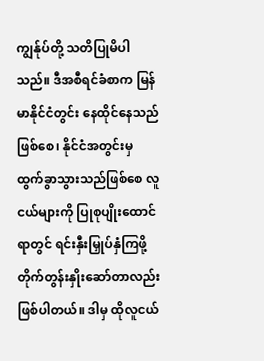ကျွန်ုပ်တို့ သတိပြုမိပါသည်။ ဒီအစီရင်ခံစာက မြန်မာနိုင်ငံတွင်း နေထိုင်နေသည်ဖြစ်စေ၊ နိုင်ငံအတွင်းမှ ထွက်ခွာသွားသည်ဖြစ်စေ လူငယ်များကို ပြုစုပျိုးထောင်ရာတွင် ရင်းနှီးမြှုပ်နှံကြဖို့ တိုက်တွန်းနှိုးဆော်တာလည်း ဖြစ်ပါတယ်။ ဒါမှ ထိုလူငယ်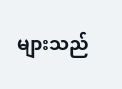များသည်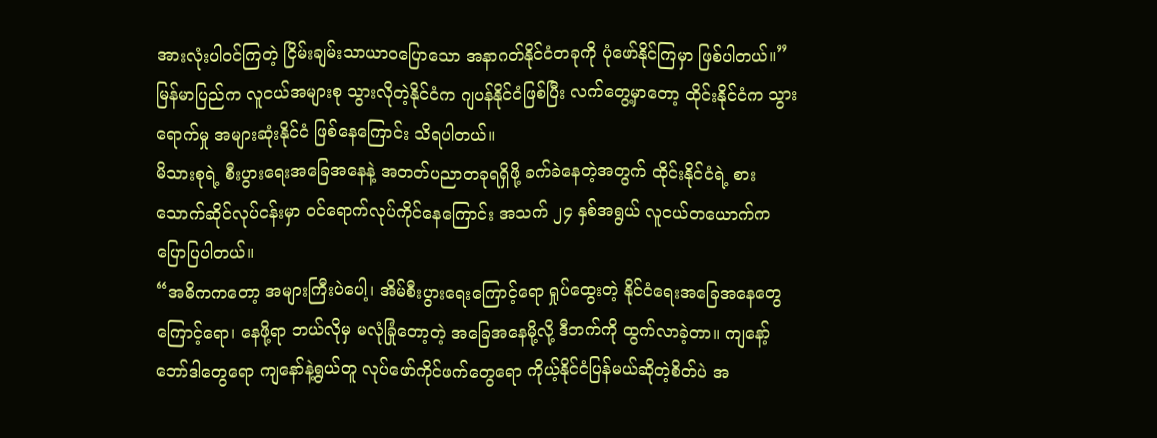အားလုံးပါဝင်ကြတဲ့ ငြိမ်းချမ်းသာယာဝပြောသော အနာဂတ်နိုင်ငံတခုကို ပုံဖော်နိုင်ကြမှာ ဖြစ်ပါတယ်။”
မြန်မာပြည်က လူငယ်အများစု သွားလိုတဲ့နိုင်ငံက ဂျပန်နိုင်ငံဖြစ်ပြီး လက်တွေ့မှာတော့ ထိုင်းနိုင်ငံက သွားရောက်မှု အများဆုံးနိုင်ငံ ဖြစ်နေကြောင်း သိရပါတယ်။
မိသားစုရဲ့ စီးပွားရေးအခြေအနေနဲ့ အတတ်ပညာတခုရရှိဖို့ ခက်ခဲနေတဲ့အတွက် ထိုင်းနိုင်ငံရဲ့ စားသောက်ဆိုင်လုပ်ငန်းမှာ ဝင်ရောက်လုပ်ကိုင်နေကြောင်း အသက် ၂၄ နှစ်အရွယ် လူငယ်တယောက်က ပြောပြပါတယ်။
“အဓိကကတော့ အများကြီးပဲပေါ့၊ အိမ်စီးပွားရေးကြောင့်ရော ရှုပ်ထွေးတဲ့ နိုင်ငံရေးအခြေအနေတွေ ကြောင့်ရော၊ နေဖို့ရာ ဘယ်လိုမှ မလုံခြုံတော့တဲ့ အခြေအနေမို့လို့ ဒီဘက်ကို ထွက်လာခဲ့တာ။ ကျနော့်ဘော်ဒါတွေရော ကျနော်နဲ့ရွယ်တူ လုပ်ဖော်ကိုင်ဖက်တွေရော ကိုယ့်နိုင်ငံပြန်မယ်ဆိုတဲ့စိတ်ပဲ အ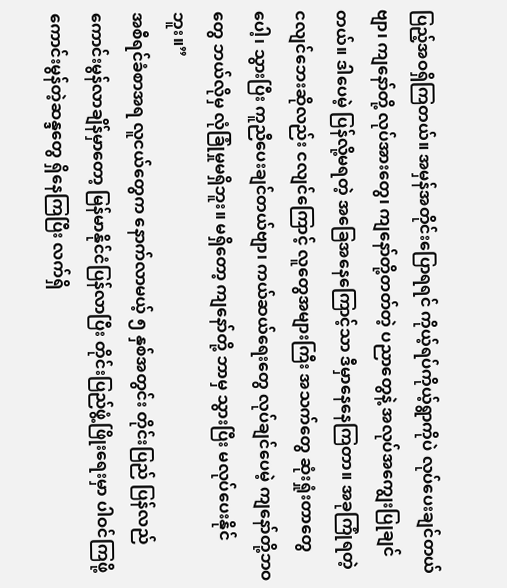ပြည့်အဝရှိကြတယ်။ အမှန်အတိုင်းပြောရရင် ကိုယ့်ရပ်ကိုယ့်ရွာကိုပဲ လုပ်ပေးချင်တယ်ဗျာ၊ ကျနော်တို့ လုပ်အားတွေ၊ ကျနော်တို့တတ်တဲ့ ပညာတွေနဲ့ အလုပ်အကျွေးပြုချင်တယ်။ ဒါပေမဲ့ ပြန်လို့မရတဲ့ အခြေအနေကြောင့်သာ ဒီမှာနေနေကြတာ။ အခုကြုံရတဲ့ ငလျင်ဘေးဆိုလည်း ငလျင်ကြောင့် လူတွေအများကြီး အသက်တွေ ဆုံးရှုံးတာတွေပေါ့၊ သွားပြီး ကူညီပေးချင်တယ်ဗျာ၊ ကယ်ဆယ်ရေးတွေ လုပ်ချင်ပေမဲ့ ကျနော်တို့ဘဝတွေ ဘယ်လိုမှ လုံခြုံမှုမရှိဘူး။ မရှိတော့ ကျနော်တို့ ဘာမှ သွားပြီး မလုပ်ပေးနိုင်ဘူး။”
အစီရင်ခံစာအရ လူငယ်တွေက နောက်လာမယ့် ၅ နှစ်အတွင်း တိုင်းပြည် ပြန်လည်ကောင်းမွန်လာချိန်မှာတော့ မြန်မာနိုင်ငံပြန်လာပြီး တိုင်းပြည်ဖွံ့ဖြိုးရေးမှာ ပါဝင်ကြဖို့ ကောင်းမွန်တဲ့ဆန္ဒတွေ ရှိနေကြပြီး လက်ရှိ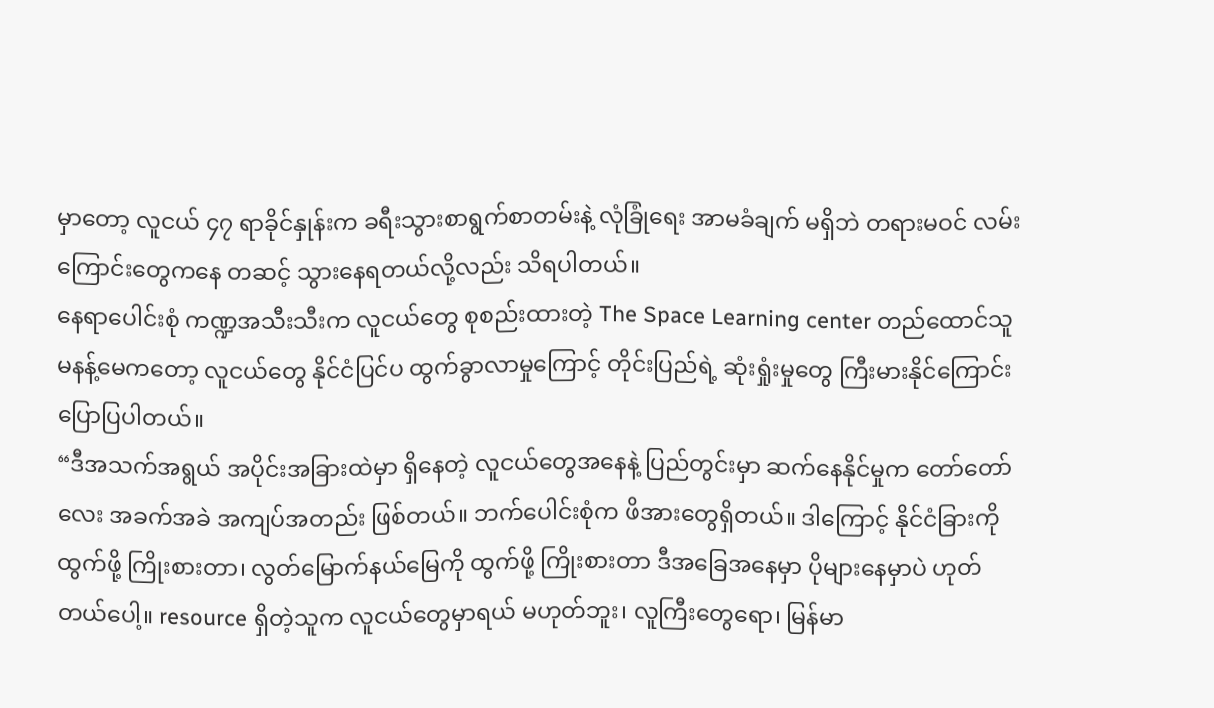မှာတော့ လူငယ် ၄၇ ရာခိုင်နှုန်းက ခရီးသွားစာရွက်စာတမ်းနဲ့ လုံခြုံရေး အာမခံချက် မရှိဘဲ တရားမဝင် လမ်းကြောင်းတွေကနေ တဆင့် သွားနေရတယ်လို့လည်း သိရပါတယ်။
နေရာပေါင်းစုံ ကဏ္ဍအသီးသီးက လူငယ်တွေ စုစည်းထားတဲ့ The Space Learning center တည်ထောင်သူ မနန့်မေကတော့ လူငယ်တွေ နိုင်ငံပြင်ပ ထွက်ခွာလာမှုကြောင့် တိုင်းပြည်ရဲ့ ဆုံးရှုံးမှုတွေ ကြီးမားနိုင်ကြောင်း ပြောပြပါတယ်။
“ဒီအသက်အရွယ် အပိုင်းအခြားထဲမှာ ရှိနေတဲ့ လူငယ်တွေအနေနဲ့ ပြည်တွင်းမှာ ဆက်နေနိုင်မှုက တော်တော်လေး အခက်အခဲ အကျပ်အတည်း ဖြစ်တယ်။ ဘက်ပေါင်းစုံက ဖိအားတွေရှိတယ်။ ဒါကြောင့် နိုင်ငံခြားကိုထွက်ဖို့ ကြိုးစားတာ၊ လွတ်မြောက်နယ်မြေကို ထွက်ဖို့ ကြိုးစားတာ ဒီအခြေအနေမှာ ပိုများနေမှာပဲ ဟုတ်တယ်ပေါ့။ resource ရှိတဲ့သူက လူငယ်တွေမှာရယ် မဟုတ်ဘူး၊ လူကြီးတွေရော၊ မြန်မာ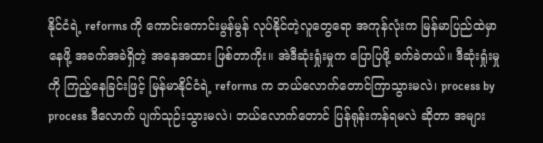နိုင်ငံရဲ့ reforms ကို ကောင်းကောင်းမွန်မွန် လုပ်နိုင်တဲ့လူတွေရော အကုန်လုံးက မြန်မာပြည်ထဲမှာနေဖို့ အခက်အခဲရှိတဲ့ အနေအထား ဖြစ်တာကိုး။ အဲဒီဆုံးရှုံးမှုက ပြောပြဖို့ ခက်ခဲတယ်။ ဒီဆုံးရှုံးမှုကို ကြည့်နေခြင်းဖြင့် မြန်မာနိုင်ငံရဲ့ reforms က ဘယ်လောက်တောင်ကြာသွားမလဲ၊ process by process ဒီလောက် ပျက်သုဉ်းသွားမလဲ၊ ဘယ်လောက်တောင် ပြန်ရုန်းကန်ရမလဲ ဆိုတာ အများ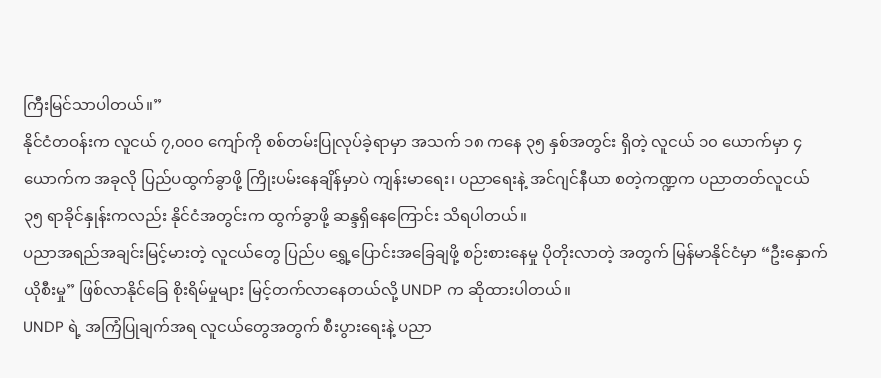ကြီးမြင်သာပါတယ်။”
နိုင်ငံတဝန်းက လူငယ် ၇,၀၀၀ ကျော်ကို စစ်တမ်းပြုလုပ်ခဲ့ရာမှာ အသက် ၁၈ ကနေ ၃၅ နှစ်အတွင်း ရှိတဲ့ လူငယ် ၁၀ ယောက်မှာ ၄ ယောက်က အခုလို ပြည်ပထွက်ခွာဖို့ ကြိုးပမ်းနေချိန်မှာပဲ ကျန်းမာရေး၊ ပညာရေးနဲ့ အင်ဂျင်နီယာ စတဲ့ကဏ္ဍက ပညာတတ်လူငယ် ၃၅ ရာခိုင်နှုန်းကလည်း နိုင်ငံအတွင်းက ထွက်ခွာဖို့ ဆန္ဒရှိနေကြောင်း သိရပါတယ်။
ပညာအရည်အချင်းမြင့်မားတဲ့ လူငယ်တွေ ပြည်ပ ရွှေ့ပြောင်းအခြေချဖို့ စဉ်းစားနေမှု ပိုတိုးလာတဲ့ အတွက် မြန်မာနိုင်ငံမှာ “ဦးနှောက်ယိုစီးမှု” ဖြစ်လာနိုင်ခြေ စိုးရိမ်မှုများ မြင့်တက်လာနေတယ်လို့ UNDP က ဆိုထားပါတယ်။
UNDP ရဲ့ အကြံပြုချက်အရ လူငယ်တွေအတွက် စီးပွားရေးနဲ့ ပညာ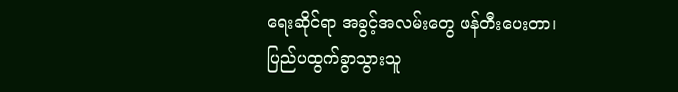ရေးဆိုင်ရာ အခွင့်အလမ်းတွေ ဖန်တီးပေးတာ၊ ပြည်ပထွက်ခွာသွားသူ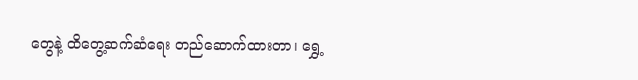တွေနဲ့ ထိတွေ့ဆက်ဆံရေး တည်ဆောက်ထားတာ၊ ရွှေ့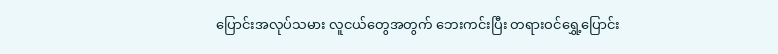ပြောင်းအလုပ်သမား လူငယ်တွေအတွက် ဘေးကင်းပြီး တရားဝင်ရွှေ့ပြောင်း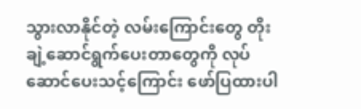သွားလာနိုင်တဲ့ လမ်းကြောင်းတွေ တိုးချဲ့ဆောင်ရွက်ပေးတာတွေကို လုပ်ဆောင်ပေးသင့်ကြောင်း ဖော်ပြထားပါ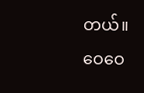တယ်။
ဝေဝေ